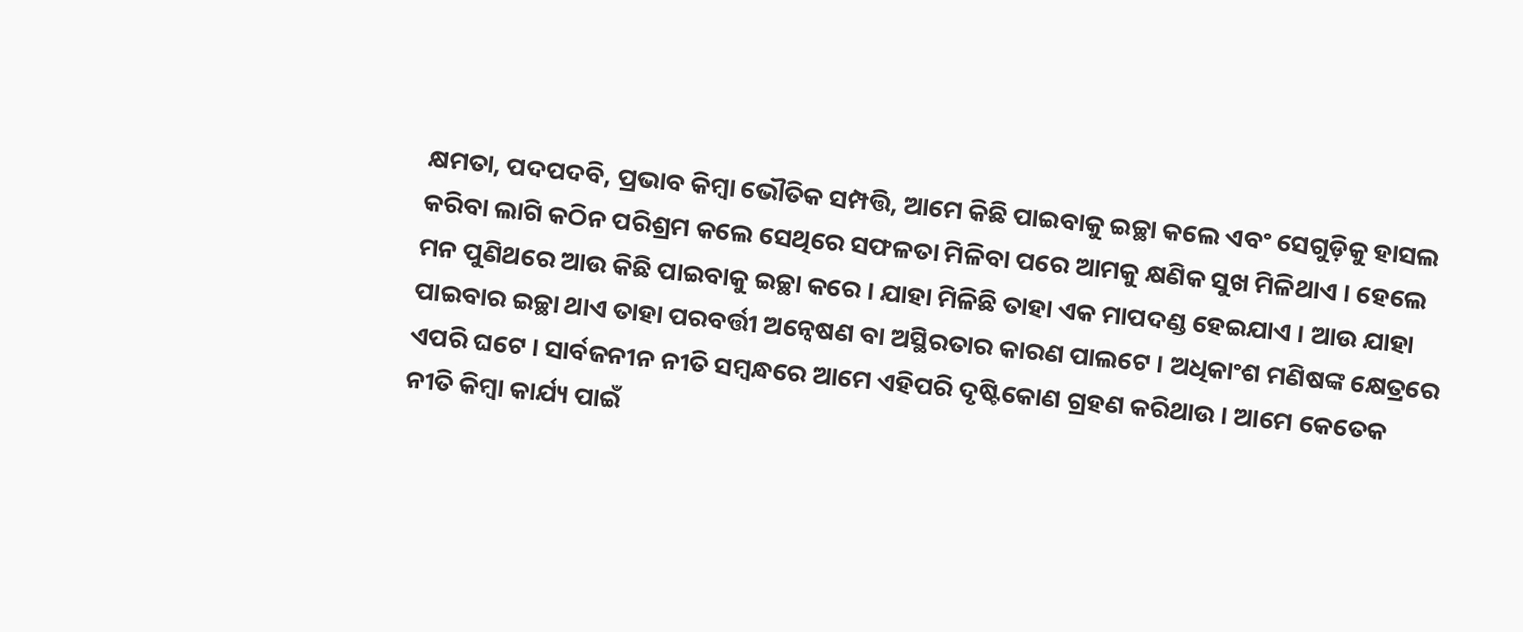କ୍ଷମତା, ପଦପଦବି, ପ୍ରଭାବ କିମ୍ବା ଭୌତିକ ସମ୍ପତ୍ତି, ଆମେ କିଛି ପାଇବାକୁ ଇଚ୍ଛା କଲେ ଏବଂ ସେଗୁଡ଼ିକୁ ହାସଲ କରିବା ଲାଗି କଠିନ ପରିଶ୍ରମ କଲେ ସେଥିରେ ସଫଳତା ମିଳିବା ପରେ ଆମକୁ କ୍ଷଣିକ ସୁଖ ମିଳିଥାଏ । ହେଲେ ମନ ପୁଣିଥରେ ଆଉ କିଛି ପାଇବାକୁ ଇଚ୍ଛା କରେ । ଯାହା ମିଳିଛି ତାହା ଏକ ମାପଦଣ୍ଡ ହେଇଯାଏ । ଆଉ ଯାହା ପାଇବାର ଇଚ୍ଛା ଥାଏ ତାହା ପରବର୍ତ୍ତୀ ଅନ୍ୱେଷଣ ବା ଅସ୍ଥିରତାର କାରଣ ପାଲଟେ । ଅଧିକାଂଶ ମଣିଷଙ୍କ କ୍ଷେତ୍ରରେ ଏପରି ଘଟେ । ସାର୍ବଜନୀନ ନୀତି ସମ୍ବନ୍ଧରେ ଆମେ ଏହିପରି ଦୃଷ୍ଟିକୋଣ ଗ୍ରହଣ କରିଥାଉ । ଆମେ କେତେକ ନୀତି କିମ୍ବା କାର୍ଯ୍ୟ ପାଇଁ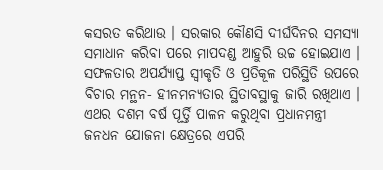କସରତ କରିଥାଉ । ସରକାର କୌଣସି ଦୀର୍ଘଦିନର ସମସ୍ୟା ସମାଧାନ କରିବା ପରେ ମାପଦଣ୍ଡ ଆହୁରି ଉଚ୍ଚ ହୋଇଯାଏ । ସଫଳତାର ଅପର୍ଯ୍ୟାପ୍ତ ସ୍ୱୀକୃତି ଓ ପ୍ରତିକୂଳ ପରିସ୍ଥିତି ଉପରେ ବିଚାର ମନ୍ଥନ- ହୀନମନ୍ୟତାର ସ୍ଥିତାବସ୍ଥାକୁ ଜାରି ରଖିଥାଏ । ଏଥର ଦଶମ ବର୍ଷ ପୂର୍ତ୍ତି ପାଳନ କରୁଥିବା ପ୍ରଧାନମନ୍ତ୍ରୀ ଜନଧନ ଯୋଜନା କ୍ଷେତ୍ରରେ ଏପରି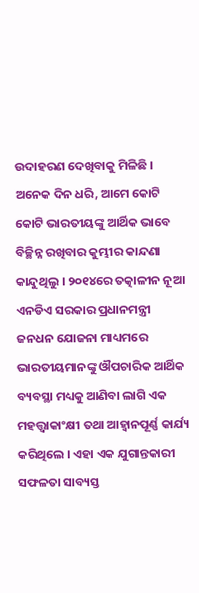ଉଦାହରଣ ଦେଖିବାକୁ ମିଳିଛି ।
ଅନେକ ଦିନ ଧରି, ଆମେ କୋଟି କୋଟି ଭାରତୀୟଙ୍କୁ ଆର୍ଥିକ ଭାବେ ବିଚ୍ଛିନ୍ନ ରଖିବାର କୁମ୍ଭୀର କାନ୍ଦଣା କାନ୍ଦୁଥିଲୁ । ୨୦୧୪ରେ ତତ୍କାଳୀନ ନୂଆ ଏନଡିଏ ସରକାର ପ୍ରଧାନମନ୍ତ୍ରୀ ଜନଧନ ଯୋଜନା ମାଧ୍ୟମରେ ଭାରତୀୟମାନଙ୍କୁ ଔପଚାରିକ ଆର୍ଥିକ ବ୍ୟବସ୍ଥା ମଧ୍ୟକୁ ଆଣିବା ଲାଗି ଏକ ମହତ୍ତ୍ୱାକାଂକ୍ଷୀ ତଥା ଆହ୍ୱାନପୂର୍ଣ୍ଣ କାର୍ଯ୍ୟ କରିଥିଲେ । ଏହା ଏକ ଯୁଗାନ୍ତକାରୀ ସଫଳତା ସାବ୍ୟସ୍ତ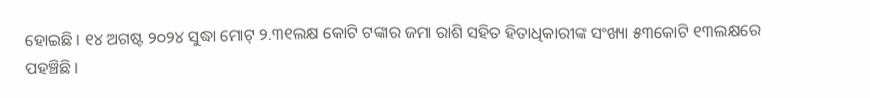ହୋଇଛି । ୧୪ ଅଗଷ୍ଟ ୨୦୨୪ ସୁଦ୍ଧା ମୋଟ୍ ୨.୩୧ଲକ୍ଷ କୋଟି ଟଙ୍କାର ଜମା ରାଶି ସହିତ ହିତାଧିକାରୀଙ୍କ ସଂଖ୍ୟା ୫୩କୋଟି ୧୩ଲକ୍ଷରେ ପହଞ୍ଚିଛି ।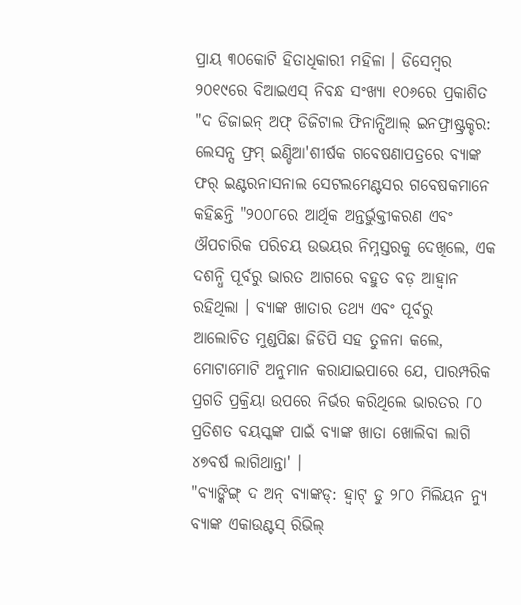ପ୍ରାୟ ୩୦କୋଟି ହିତାଧିକାରୀ ମହିଳା । ଡିସେମ୍ବର ୨୦୧୯ରେ ବିଆଇଏସ୍ ନିବନ୍ଧ ସଂଖ୍ୟା ୧୦୬ରେ ପ୍ରକାଶିତ "ଦ ଡିଜାଇନ୍ ଅଫ୍ ଡିଜିଟାଲ ଫିନାନ୍ସିଆଲ୍ ଇନଫ୍ରାଷ୍ଟ୍ରକ୍ଚର: ଲେସନ୍ସ ଫ୍ରମ୍ ଇଣ୍ଡିଆ'ଶୀର୍ଷକ ଗବେଷଣାପତ୍ରରେ ବ୍ୟାଙ୍କ ଫର୍ ଇଣ୍ଟରନାସନାଲ ସେଟଲମେଣ୍ଟସର ଗବେଷକମାନେ କହିଛନ୍ତି "୨୦୦୮ରେ ଆର୍ଥିକ ଅନ୍ତର୍ଭୁକ୍ତୀକରଣ ଏବଂ ଔପଚାରିକ ପରିଚୟ ଉଭୟର ନିମ୍ନସ୍ତରକୁ ଦେଖିଲେ, ଏକ ଦଶନ୍ଧି ପୂର୍ବରୁ ଭାରତ ଆଗରେ ବହୁତ ବଡ଼ ଆହ୍ୱାନ ରହିଥିଲା । ବ୍ୟାଙ୍କ ଖାତାର ତଥ୍ୟ ଏବଂ ପୂର୍ବରୁ ଆଲୋଚିତ ମୁଣ୍ଡପିଛା ଜିଡିପି ସହ ତୁଳନା କଲେ, ମୋଟାମୋଟି ଅନୁମାନ କରାଯାଇପାରେ ଯେ, ପାରମ୍ପରିକ ପ୍ରଗତି ପ୍ରକ୍ରିୟା ଉପରେ ନିର୍ଭର କରିଥିଲେ ଭାରତର ୮୦ ପ୍ରତିଶତ ବୟସ୍କଙ୍କ ପାଇଁ ବ୍ୟାଙ୍କ ଖାତା ଖୋଲିବା ଲାଗି ୪୭ବର୍ଷ ଲାଗିଥାନ୍ତା' ।
"ବ୍ୟାଙ୍କିଙ୍ଗ୍ ଦ ଅନ୍ ବ୍ୟାଙ୍କଡ୍: ହ୍ୱାଟ୍ ଡୁ ୨୮୦ ମିଲିୟନ ନ୍ୟୁ ବ୍ୟାଙ୍କ ଏକାଉଣ୍ଟସ୍ ରିଭିଲ୍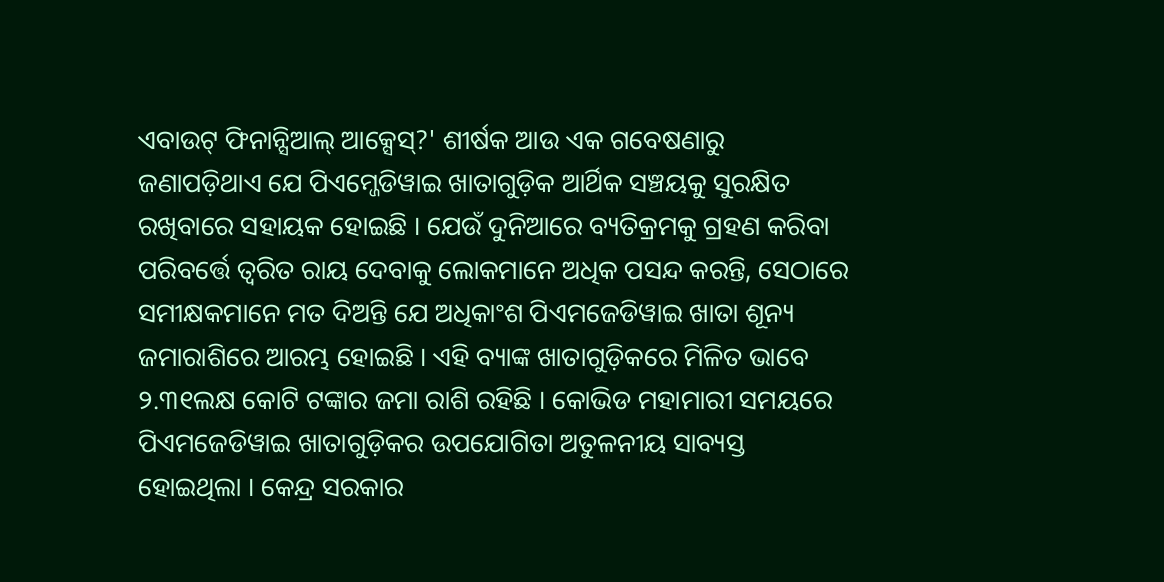ଏବାଉଟ୍ ଫିନାନ୍ସିଆଲ୍ ଆକ୍ସେସ୍?' ଶୀର୍ଷକ ଆଉ ଏକ ଗବେଷଣାରୁ ଜଣାପଡ଼ିଥାଏ ଯେ ପିଏମ୍ଜେଡିୱାଇ ଖାତାଗୁଡ଼ିକ ଆର୍ଥିକ ସଞ୍ଚୟକୁ ସୁରକ୍ଷିତ ରଖିବାରେ ସହାୟକ ହୋଇଛି । ଯେଉଁ ଦୁନିଆରେ ବ୍ୟତିକ୍ରମକୁ ଗ୍ରହଣ କରିବା ପରିବର୍ତ୍ତେ ତ୍ୱରିତ ରାୟ ଦେବାକୁ ଲୋକମାନେ ଅଧିକ ପସନ୍ଦ କରନ୍ତି, ସେଠାରେ ସମୀକ୍ଷକମାନେ ମତ ଦିଅନ୍ତି ଯେ ଅଧିକାଂଶ ପିଏମଜେଡିୱାଇ ଖାତା ଶୂନ୍ୟ ଜମାରାଶିରେ ଆରମ୍ଭ ହୋଇଛି । ଏହି ବ୍ୟାଙ୍କ ଖାତାଗୁଡ଼ିକରେ ମିଳିତ ଭାବେ ୨.୩୧ଲକ୍ଷ କୋଟି ଟଙ୍କାର ଜମା ରାଶି ରହିଛି । କୋଭିଡ ମହାମାରୀ ସମୟରେ ପିଏମଜେଡିୱାଇ ଖାତାଗୁଡ଼ିକର ଉପଯୋଗିତା ଅତୁଳନୀୟ ସାବ୍ୟସ୍ତ ହୋଇଥିଲା । କେନ୍ଦ୍ର ସରକାର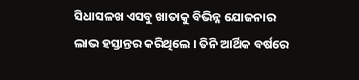ସିଧାସଳଖ ଏସବୁ ଖାତାକୁ ବିଭିନ୍ନ ଯୋଜନାର ଲାଭ ହସ୍ତାନ୍ତର କରିଥିଲେ । ତିନି ଆର୍ଥିକ ବର୍ଷରେ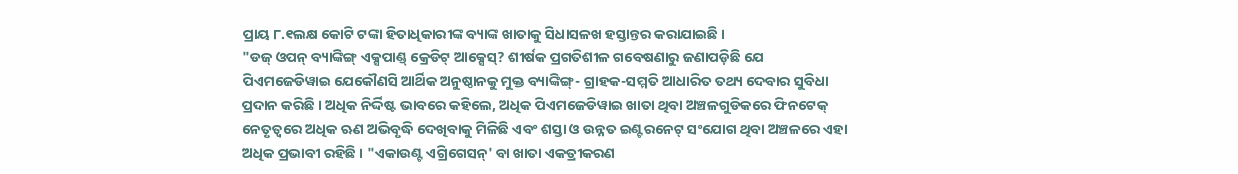ପ୍ରାୟ ୮.୧ଲକ୍ଷ କୋଟି ଟଙ୍କା ହିତାଧିକାରୀଙ୍କ ବ୍ୟାଙ୍କ ଖାତାକୁ ସିଧାସଳଖ ହସ୍ତାନ୍ତର କରାଯାଇଛି ।
"ଡଜ୍ ଓପନ୍ ବ୍ୟାଙ୍କିଙ୍ଗ୍ ଏକ୍ସପାଣ୍ଡ୍ କ୍ରେଡିଟ୍ ଆକ୍ସେସ୍? ଶୀର୍ଷକ ପ୍ରଗତିଶୀଳ ଗବେଷଣାରୁ ଜଣାପଡ଼ିଛି ଯେ ପିଏମଜେଡିୱାଇ ଯେକୌଣସି ଆର୍ଥିକ ଅନୁଷ୍ଠାନକୁ ମୁକ୍ତ ବ୍ୟାଙ୍କିଙ୍ଗ୍- ଗ୍ରାହକ-ସମ୍ମତି ଆଧାରିତ ତଥ୍ୟ ଦେବାର ସୁବିଧା ପ୍ରଦାନ କରିଛି । ଅଧିକ ନିର୍ଦ୍ଦିଷ୍ଟ ଭାବରେ କହିଲେ, ଅଧିକ ପିଏମଜେଡିୱାଇ ଖାତା ଥିବା ଅଞ୍ଚଳଗୁଡିକରେ ଫିନଟେକ୍ ନେତୃତ୍ୱରେ ଅଧିକ ଋଣ ଅଭିବୃଦ୍ଧି ଦେଖିବାକୁ ମିଳିଛି ଏବଂ ଶସ୍ତା ଓ ଉନ୍ନତ ଇଣ୍ଟରନେଟ୍ ସଂଯୋଗ ଥିବା ଅଞ୍ଚଳରେ ଏହା ଅଧିକ ପ୍ରଭାବୀ ରହିଛି । "ଏକାଉଣ୍ଟ ଏଗ୍ରିଗେସନ୍' ବା ଖାତା ଏକତ୍ରୀକରଣ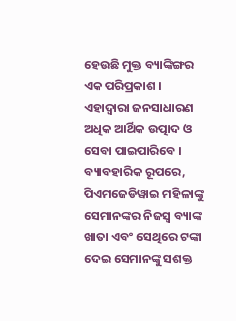ହେଉଛି ମୁକ୍ତ ବ୍ୟାଙ୍କିଙ୍ଗର ଏକ ପରିପ୍ରକାଶ । ଏହାଦ୍ୱାରା ଜନସାଧାରଣ ଅଧିକ ଆର୍ଥିକ ଉତ୍ପାଦ ଓ ସେବା ପାଇପାରିବେ । ବ୍ୟାବହାରିକ ରୂପରେ, ପିଏମଜେଡିୱାଇ ମହିଳାଙ୍କୁ ସେମାନଙ୍କର ନିଜସ୍ୱ ବ୍ୟାଙ୍କ ଖାତା ଏବଂ ସେଥିରେ ଟଙ୍କା ଦେଇ ସେମାନଙ୍କୁ ସଶକ୍ତ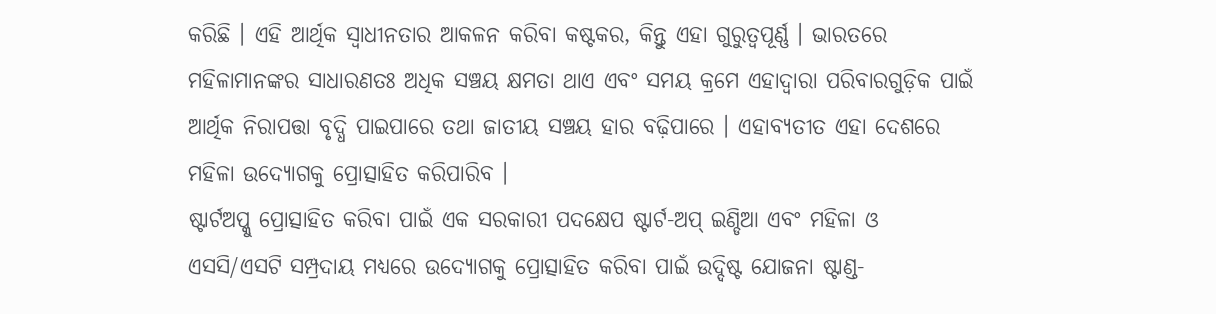କରିଛି । ଏହି ଆର୍ଥିକ ସ୍ୱାଧୀନତାର ଆକଳନ କରିବା କଷ୍ଟକର, କିନ୍ତୁ ଏହା ଗୁରୁତ୍ୱପୂର୍ଣ୍ଣ । ଭାରତରେ ମହିଳାମାନଙ୍କର ସାଧାରଣତଃ ଅଧିକ ସଞ୍ଚୟ କ୍ଷମତା ଥାଏ ଏବଂ ସମୟ କ୍ରମେ ଏହାଦ୍ୱାରା ପରିବାରଗୁଡ଼ିକ ପାଇଁ ଆର୍ଥିକ ନିରାପତ୍ତା ବୃଦ୍ଧି ପାଇପାରେ ତଥା ଜାତୀୟ ସଞ୍ଚୟ ହାର ବଢ଼ିପାରେ । ଏହାବ୍ୟତୀତ ଏହା ଦେଶରେ ମହିଳା ଉଦ୍ୟୋଗକୁ ପ୍ରୋତ୍ସାହିତ କରିପାରିବ ।
ଷ୍ଟାର୍ଟଅପ୍କୁ ପ୍ରୋତ୍ସାହିତ କରିବା ପାଇଁ ଏକ ସରକାରୀ ପଦକ୍ଷେପ ଷ୍ଟାର୍ଟ-ଅପ୍ ଇଣ୍ଡିଆ ଏବଂ ମହିଳା ଓ ଏସସି/ଏସଟି ସମ୍ପ୍ରଦାୟ ମଧ୍ୟରେ ଉଦ୍ୟୋଗକୁ ପ୍ରୋତ୍ସାହିତ କରିବା ପାଇଁ ଉଦ୍ଦିଷ୍ଟ ଯୋଜନା ଷ୍ଟାଣ୍ଡ-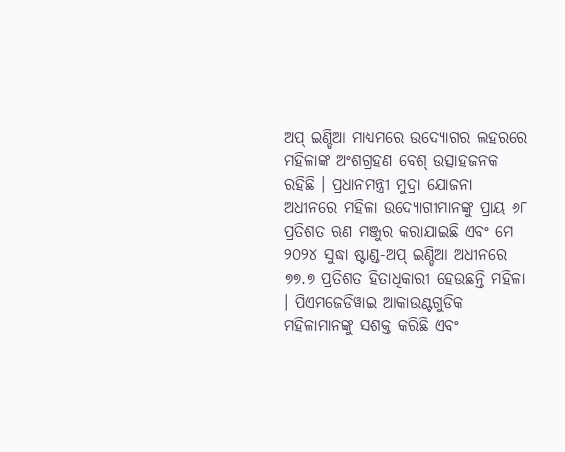ଅପ୍ ଇଣ୍ଡିଆ ମାଧ୍ୟମରେ ଉଦ୍ୟୋଗର ଲହରରେ ମହିଳାଙ୍କ ଅଂଶଗ୍ରହଣ ବେଶ୍ ଉତ୍ସାହଜନକ ରହିଛି । ପ୍ରଧାନମନ୍ତ୍ରୀ ମୁଦ୍ରା ଯୋଜନା ଅଧୀନରେ ମହିଳା ଉଦ୍ୟୋଗୀମାନଙ୍କୁ ପ୍ରାୟ ୬୮ ପ୍ରତିଶତ ଋଣ ମଞ୍ଜୁର କରାଯାଇଛି ଏବଂ ମେ ୨୦୨୪ ସୁଦ୍ଧା ଷ୍ଟାଣ୍ଡ-ଅପ୍ ଇଣ୍ଡିଆ ଅଧୀନରେ ୭୭.୭ ପ୍ରତିଶତ ହିତାଧିକାରୀ ହେଉଛନ୍ତି ମହିଳା । ପିଏମଜେଡିୱାଇ ଆକାଉଣ୍ଟଗୁଡିକ ମହିଳାମାନଙ୍କୁ ସଶକ୍ତ କରିଛି ଏବଂ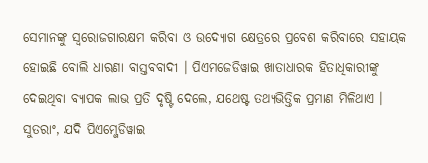ସେମାନଙ୍କୁ ସ୍ୱରୋଜଗାରକ୍ଷମ କରିବା ଓ ଉଦ୍ୟୋଗ କ୍ଷେତ୍ରରେ ପ୍ରବେଶ କରିବାରେ ସହାୟକ ହୋଇଛି ବୋଲି ଧାରଣା ବାସ୍ତବବାଦୀ । ପିଏମଜେଡିୱାଇ ଖାତାଧାରକ ହିତାଧିକାରୀଙ୍କୁ ଦେଇଥିବା ବ୍ୟାପକ ଲାଭ ପ୍ରତି ଦୃଷ୍ଟି ଦେଲେ, ଯଥେଷ୍ଟ ତଥ୍ୟଭିତ୍ତିକ ପ୍ରମାଣ ମିଳିଥାଏ । ସୁତରାଂ, ଯଦି ପିଏମ୍ଜେଡିୱାଇ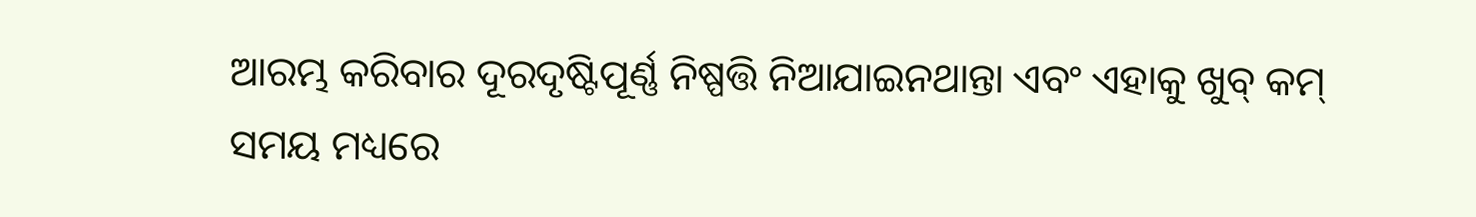ଆରମ୍ଭ କରିବାର ଦୂରଦୃଷ୍ଟିପୂର୍ଣ୍ଣ ନିଷ୍ପତ୍ତି ନିଆଯାଇନଥାନ୍ତା ଏବଂ ଏହାକୁ ଖୁବ୍ କମ୍ ସମୟ ମଧ୍ୟରେ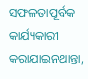ସଫଳତାପୂର୍ବକ କାର୍ଯ୍ୟକାରୀ କରାଯାଇନଥାନ୍ତା,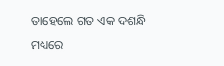ତାହେଲେ ଗତ ଏକ ଦଶନ୍ଧି ମଧ୍ୟରେ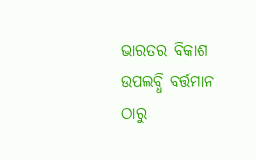ଭାରତର ବିକାଶ ଉପଲବ୍ଧି ବର୍ତ୍ତମାନ ଠାରୁ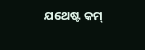ଯଥେଷ୍ଟ କମ୍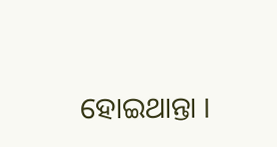ହୋଇଥାନ୍ତା ।